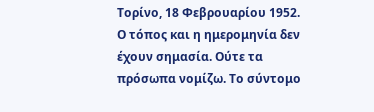Τορίνο, 18 Φεβρουαρίου 1952.
Ο τόπος και η ημερομηνία δεν έχουν σημασία. Ούτε τα πρόσωπα νομίζω. Το σύντομο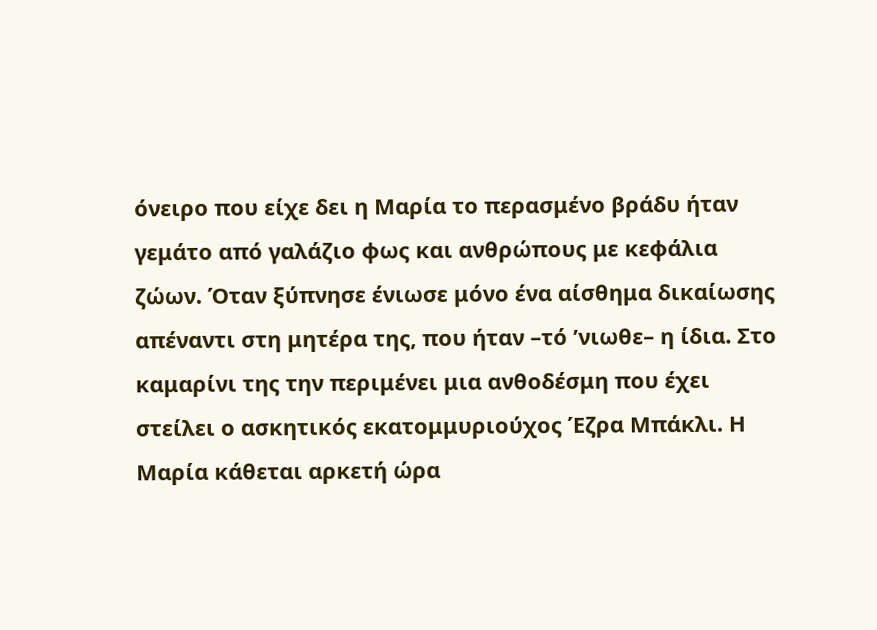όνειρο που είχε δει η Μαρία το περασμένο βράδυ ήταν γεμάτο από γαλάζιο φως και ανθρώπους με κεφάλια ζώων. Όταν ξύπνησε ένιωσε μόνο ένα αίσθημα δικαίωσης απέναντι στη μητέρα της, που ήταν –τό ʼνιωθε– η ίδια. Στο καμαρίνι της την περιμένει μια ανθοδέσμη που έχει στείλει ο ασκητικός εκατομμυριούχος Έζρα Μπάκλι. Η Μαρία κάθεται αρκετή ώρα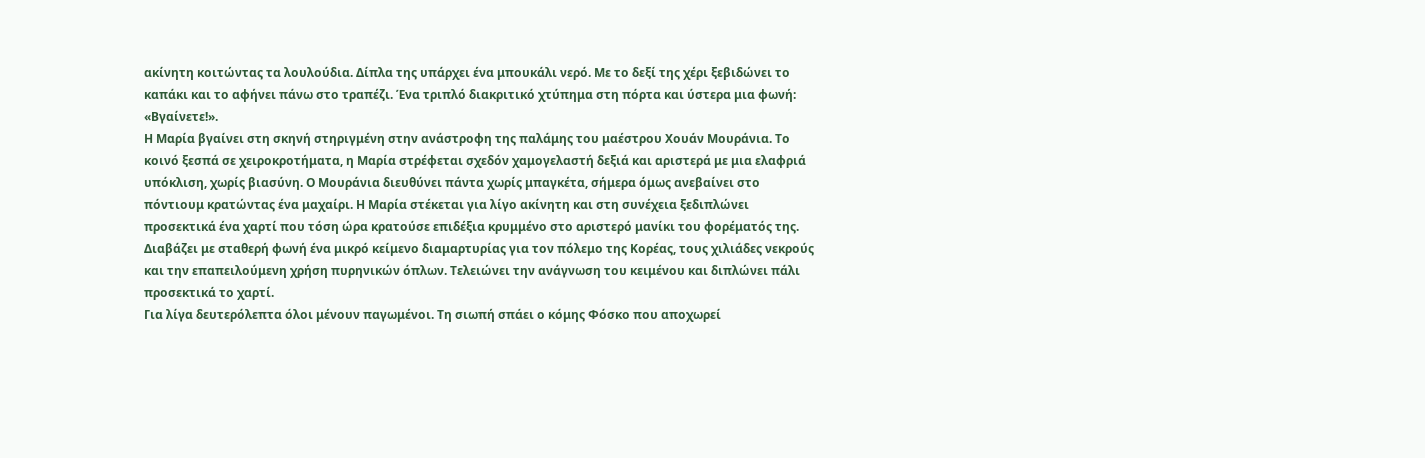ακίνητη κοιτώντας τα λουλούδια. Δίπλα της υπάρχει ένα μπουκάλι νερό. Με το δεξί της χέρι ξεβιδώνει το καπάκι και το αφήνει πάνω στο τραπέζι. Ένα τριπλό διακριτικό χτύπημα στη πόρτα και ύστερα μια φωνή: «Βγαίνετε!».
Η Μαρία βγαίνει στη σκηνή στηριγμένη στην ανάστροφη της παλάμης του μαέστρου Χουάν Μουράνια. Το κοινό ξεσπά σε χειροκροτήματα, η Μαρία στρέφεται σχεδόν χαμογελαστή δεξιά και αριστερά με μια ελαφριά υπόκλιση, χωρίς βιασύνη. Ο Μουράνια διευθύνει πάντα χωρίς μπαγκέτα, σήμερα όμως ανεβαίνει στο πόντιουμ κρατώντας ένα μαχαίρι. Η Μαρία στέκεται για λίγο ακίνητη και στη συνέχεια ξεδιπλώνει προσεκτικά ένα χαρτί που τόση ώρα κρατούσε επιδέξια κρυμμένο στο αριστερό μανίκι του φορέματός της. Διαβάζει με σταθερή φωνή ένα μικρό κείμενο διαμαρτυρίας για τον πόλεμο της Κορέας, τους χιλιάδες νεκρούς και την επαπειλούμενη χρήση πυρηνικών όπλων. Τελειώνει την ανάγνωση του κειμένου και διπλώνει πάλι προσεκτικά το χαρτί.
Για λίγα δευτερόλεπτα όλοι μένουν παγωμένοι. Τη σιωπή σπάει ο κόμης Φόσκο που αποχωρεί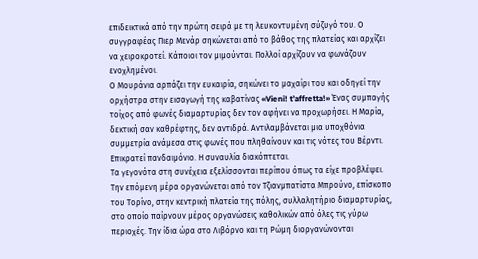επιδεικτικά από την πρώτη σειρά με τη λευκοντυμένη σύζυγό του. Ο συγγραφέας Πιερ Μενάρ σηκώνεται από το βάθος της πλατείας και αρχίζει να χειροκροτεί. Κάποιοι τον μιμούνται. Πολλοί αρχίζουν να φωνάζουν ενοχλημένοι.
Ο Μουράνια αρπάζει την ευκαιρία, σηκώνει το μαχαίρι του και οδηγεί την ορχήστρα στην εισαγωγή της καβατίνας «Vieni! t’affretta!» Ένας συμπαγής τοίχος από φωνές διαμαρτυρίας δεν τον αφήνει να προχωρήσει. Η Μαρία, δεκτική σαν καθρέφτης, δεν αντιδρά. Αντιλαμβάνεται μια υποχθόνια συμμετρία ανάμεσα στις φωνές που πληθαίνουν και τις νότες του Βέρντι. Επικρατεί πανδαιμόνιο. Η συναυλία διακόπτεται.
Τα γεγονότα στη συνέχεια εξελίσσονται περίπου όπως τα είχε προβλέψει. Την επόμενη μέρα οργανώνεται από τον Τζιανμπατίστα Μπρούνο, επίσκοπο του Τορίνο, στην κεντρική πλατεία της πόλης, συλλαλητήριο διαμαρτυρίας, στο οποίο παίρνουν μέρος οργανώσεις καθολικών από όλες τις γύρω περιοχές. Την ίδια ώρα στο Λιβόρνο και τη Ρώμη διοργανώνονται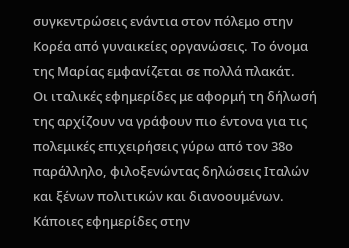συγκεντρώσεις ενάντια στον πόλεμο στην Κορέα από γυναικείες οργανώσεις. Το όνομα της Μαρίας εμφανίζεται σε πολλά πλακάτ.
Οι ιταλικές εφημερίδες με αφορμή τη δήλωσή της αρχίζουν να γράφουν πιο έντονα για τις πολεμικές επιχειρήσεις γύρω από τον 38ο παράλληλο, φιλοξενώντας δηλώσεις Ιταλών και ξένων πολιτικών και διανοουμένων.
Κάποιες εφημερίδες στην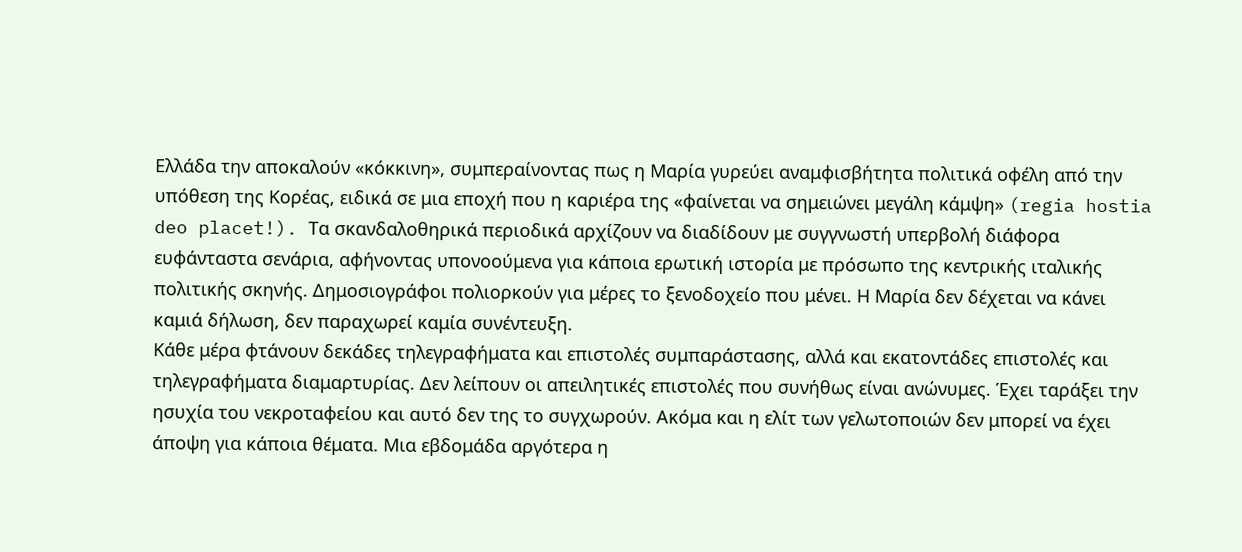Ελλάδα την αποκαλούν «κόκκινη», συμπεραίνοντας πως η Μαρία γυρεύει αναμφισβήτητα πολιτικά οφέλη από την υπόθεση της Κορέας, ειδικά σε μια εποχή που η καριέρα της «φαίνεται να σημειώνει μεγάλη κάμψη» (regia hostia deo placet!). Τα σκανδαλοθηρικά περιοδικά αρχίζουν να διαδίδουν με συγγνωστή υπερβολή διάφορα ευφάνταστα σενάρια, αφήνοντας υπονοούμενα για κάποια ερωτική ιστορία με πρόσωπο της κεντρικής ιταλικής πολιτικής σκηνής. Δημοσιογράφοι πολιορκούν για μέρες το ξενοδοχείο που μένει. Η Μαρία δεν δέχεται να κάνει καμιά δήλωση, δεν παραχωρεί καμία συνέντευξη.
Κάθε μέρα φτάνουν δεκάδες τηλεγραφήματα και επιστολές συμπαράστασης, αλλά και εκατοντάδες επιστολές και τηλεγραφήματα διαμαρτυρίας. Δεν λείπουν οι απειλητικές επιστολές που συνήθως είναι ανώνυμες. Έχει ταράξει την ησυχία του νεκροταφείου και αυτό δεν της το συγχωρούν. Ακόμα και η ελίτ των γελωτοποιών δεν μπορεί να έχει άποψη για κάποια θέματα. Μια εβδομάδα αργότερα η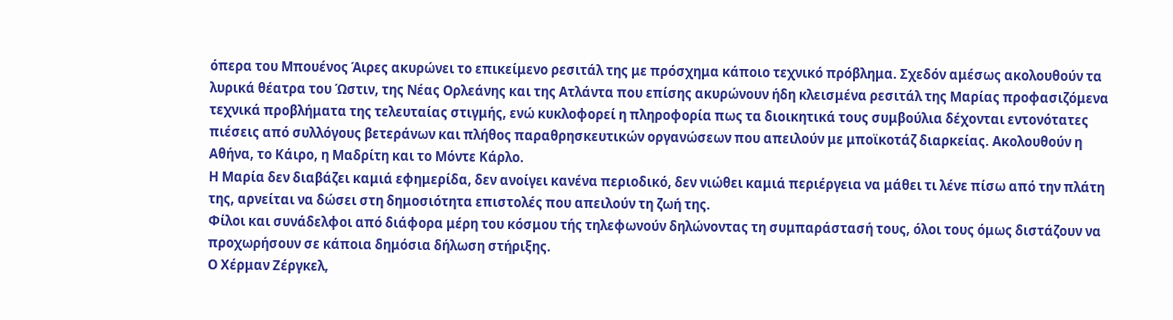όπερα του Μπουένος Άιρες ακυρώνει το επικείμενο ρεσιτάλ της με πρόσχημα κάποιο τεχνικό πρόβλημα. Σχεδόν αμέσως ακολουθούν τα λυρικά θέατρα του Ώστιν, της Νέας Ορλεάνης και της Ατλάντα που επίσης ακυρώνουν ήδη κλεισμένα ρεσιτάλ της Μαρίας προφασιζόμενα τεχνικά προβλήματα της τελευταίας στιγμής, ενώ κυκλοφορεί η πληροφορία πως τα διοικητικά τους συμβούλια δέχονται εντονότατες πιέσεις από συλλόγους βετεράνων και πλήθος παραθρησκευτικών οργανώσεων που απειλούν με μποϊκοτάζ διαρκείας. Ακολουθούν η Αθήνα, το Κάιρο, η Μαδρίτη και το Μόντε Κάρλο.
Η Μαρία δεν διαβάζει καμιά εφημερίδα, δεν ανοίγει κανένα περιοδικό, δεν νιώθει καμιά περιέργεια να μάθει τι λένε πίσω από την πλάτη της, αρνείται να δώσει στη δημοσιότητα επιστολές που απειλούν τη ζωή της.
Φίλοι και συνάδελφοι από διάφορα μέρη του κόσμου τής τηλεφωνούν δηλώνοντας τη συμπαράστασή τους, όλοι τους όμως διστάζουν να προχωρήσουν σε κάποια δημόσια δήλωση στήριξης.
Ο Χέρμαν Ζέργκελ,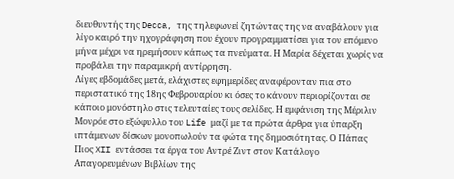διευθυντής της Decca, της τηλεφωνεί ζητώντας της να αναβάλουν για λίγο καιρό την ηχογράφηση που έχουν προγραμματίσει για τον επόμενο μήνα μέχρι να ηρεμήσουν κάπως τα πνεύματα. Η Μαρία δέχεται χωρίς να προβάλει την παραμικρή αντίρρηση.
Λίγες εβδομάδες μετά, ελάχιστες εφημερίδες αναφέρονταν πια στο περιστατικό της 18ης Φεβρουαρίου κι όσες το κάνουν περιορίζονται σε κάποιο μονόστηλο στις τελευταίες τους σελίδες. Η εμφάνιση της Μέριλιν Μονρόε στο εξώφυλλο του Life μαζί με τα πρώτα άρθρα για ύπαρξη ιπτάμενων δίσκων μονοπωλούν τα φώτα της δημοσιότητας. Ο Πάπας Πιος XII εντάσσει τα έργα του Αντρέ Ζιντ στον Κατάλογο Απαγορευμένων Βιβλίων της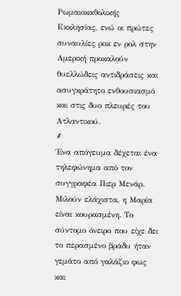Ρωμαιοκαθολικής Εκκλησίας, ενώ οι πρώτες συναυλίες ροκ εν ρολ στην Αμερική προκαλούν θυελλώδεις αντιδράσεις και ασυγκράτητο ενθουσιασμό και στις δυο πλευρές του Ατλαντικού.
⸙
Ένα απόγευμα δέχεται ένα τηλεφώνημα από τον συγγραφέα Πιερ Μενάρ. Μιλούν ελάχιστα, η Μαρία είναι κουρασμένη. Το σύντομο όνειρο που είχε δει το περασμένο βράδυ ήταν γεμάτο από γαλάζιο φως και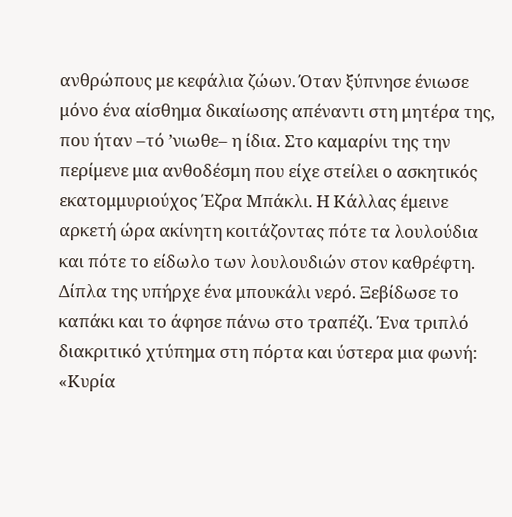ανθρώπους με κεφάλια ζώων. Όταν ξύπνησε ένιωσε μόνο ένα αίσθημα δικαίωσης απέναντι στη μητέρα της, που ήταν –τό ʼνιωθε– η ίδια. Στο καμαρίνι της την περίμενε μια ανθοδέσμη που είχε στείλει ο ασκητικός εκατομμυριούχος Έζρα Μπάκλι. Η Κάλλας έμεινε αρκετή ώρα ακίνητη κοιτάζοντας πότε τα λουλούδια και πότε το είδωλο των λουλουδιών στον καθρέφτη. Δίπλα της υπήρχε ένα μπουκάλι νερό. Ξεβίδωσε το καπάκι και το άφησε πάνω στο τραπέζι. Ένα τριπλό διακριτικό χτύπημα στη πόρτα και ύστερα μια φωνή: «Κυρία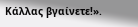Κάλλας βγαίνετε!».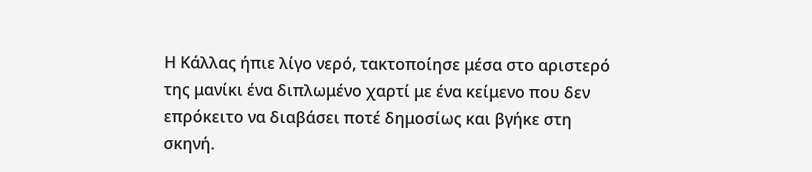Η Κάλλας ήπιε λίγο νερό, τακτοποίησε μέσα στο αριστερό της μανίκι ένα διπλωμένο χαρτί με ένα κείμενο που δεν επρόκειτο να διαβάσει ποτέ δημοσίως και βγήκε στη σκηνή.